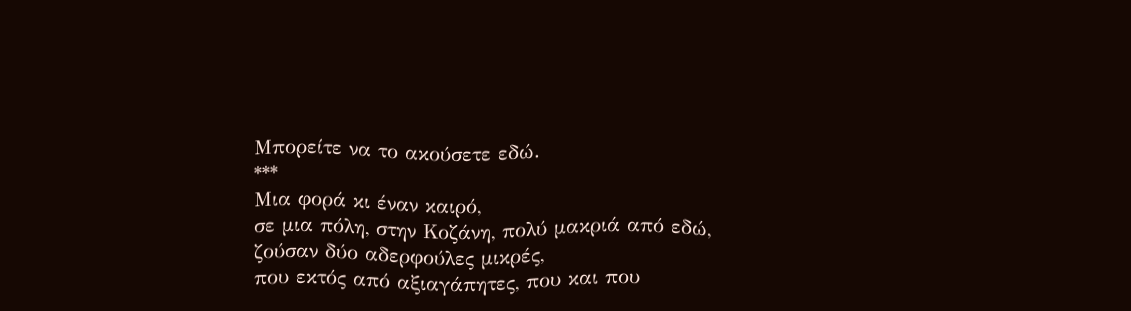Μπορείτε να το ακούσετε εδώ.
***
Μια φορά κι έναν καιρό,
σε μια πόλη, στην Κοζάνη, πολύ μακριά από εδώ,
ζούσαν δύο αδερφούλες μικρές,
που εκτός από αξιαγάπητες, που και που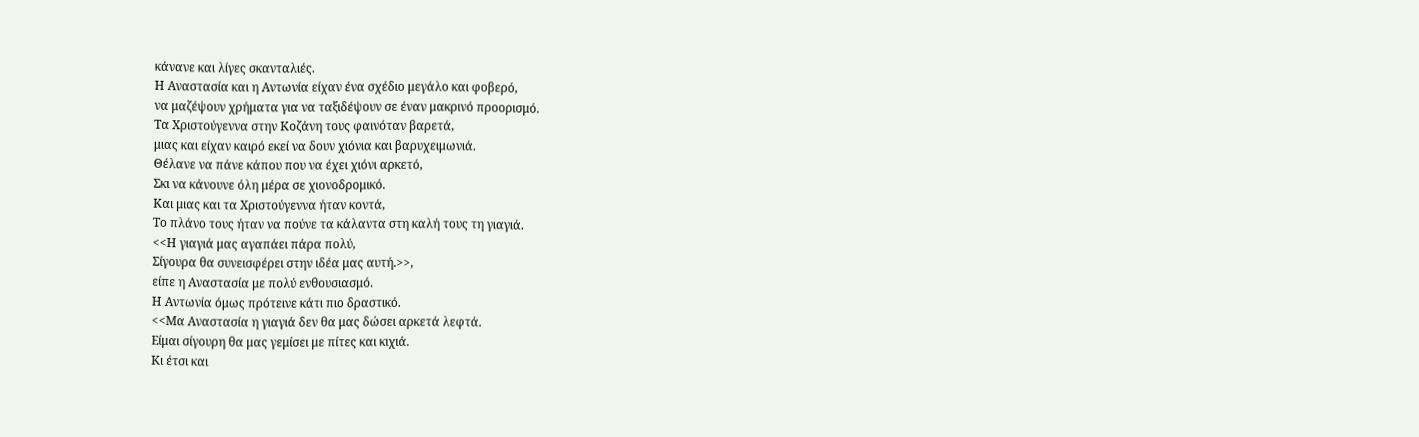κάνανε και λίγες σκανταλιές.
Η Αναστασία και η Αντωνία είχαν ένα σχέδιο μεγάλο και φοβερό,
να μαζέψουν χρήματα για να ταξιδέψουν σε έναν μακρινό προορισμό.
Τα Χριστούγεννα στην Κοζάνη τους φαινόταν βαρετά,
μιας και είχαν καιρό εκεί να δουν χιόνια και βαρυχειμωνιά.
Θέλανε να πάνε κάπου που να έχει χιόνι αρκετό,
Σκι να κάνουνε όλη μέρα σε χιονοδρομικό.
Και μιας και τα Χριστούγεννα ήταν κοντά,
Το πλάνο τους ήταν να πούνε τα κάλαντα στη καλή τους τη γιαγιά.
<<Η γιαγιά μας αγαπάει πάρα πολύ,
Σίγουρα θα συνεισφέρει στην ιδέα μας αυτή.>>,
είπε η Αναστασία με πολύ ενθουσιασμό.
Η Αντωνία όμως πρότεινε κάτι πιο δραστικό.
<<Μα Αναστασία η γιαγιά δεν θα μας δώσει αρκετά λεφτά.
Είμαι σίγουρη θα μας γεμίσει με πίτες και κιχιά.
Κι έτσι και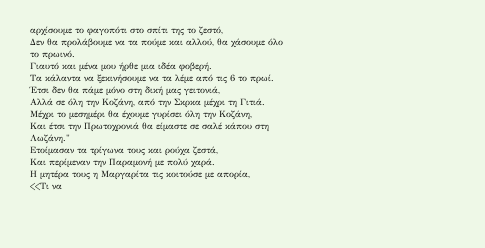αρχίσουμε το φαγοπότι στο σπίτι της το ζεστό,
Δεν θα προλάβουμε να τα πούμε και αλλού, θα χάσουμε όλο το πρωινό.
Γιαυτό και μένα μου ήρθε μια ιδέα φοβερή.
Τα κάλαντα να ξεκινήσουμε να τα λέμε από τις 6 το πρωί.
Έτσι δεν θα πάμε μόνο στη δική μας γειτονιά,
Αλλά σε όλη την Κοζάνη, από την Σκρκα μέχρι τη Γιτιά.
Μέχρι το μεσημέρι θα έχουμε γυρίσει όλη την Κοζάνη,
Και έτσι την Πρωτοχρονιά θα είμαστε σε σαλέ κάπου στη Λωζάνη."
Ετοίμασαν τα τρίγωνα τους και ρούχα ζεστά,
Και περίμεναν την Παραμονή με πολύ χαρά.
Η μητέρα τους η Μαργαρίτα τις κοιτούσε με απορία,
<<Τι να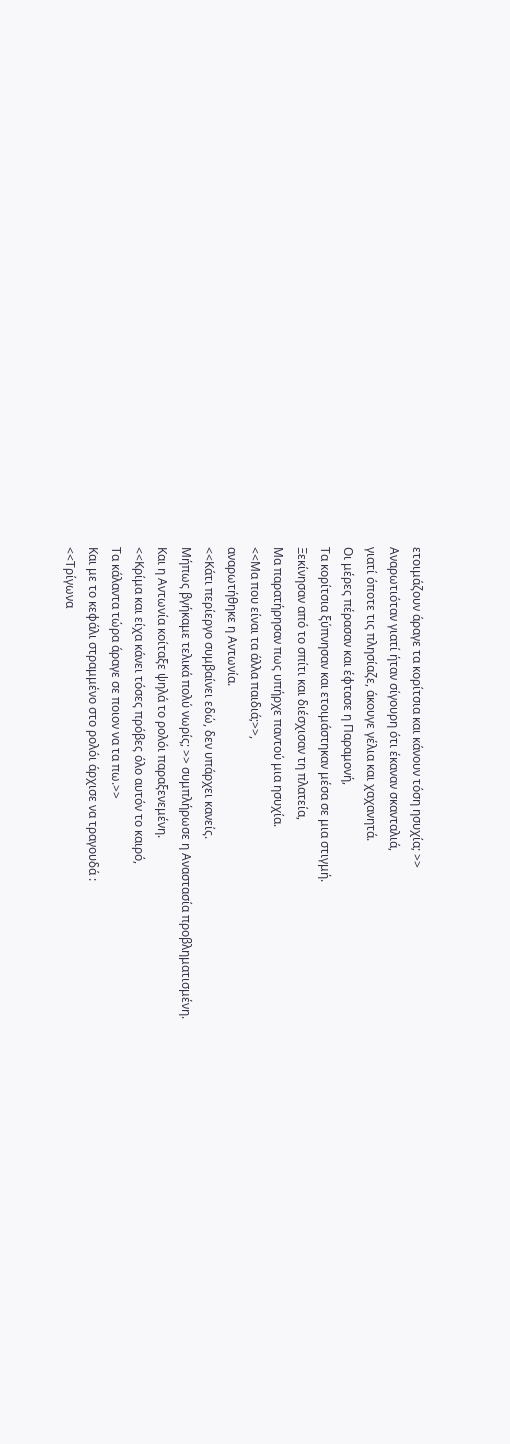ετοιμάζουν άραγε τα κορίτσια και κάνουν τόση ησυχία; >>
Αναρωτιόταν γιατί ήταν σίγουρη ότι έκαναν σκανταλιά,
γιατί όποτε τις πλησίαζε, άκουγε γέλια και χαχανητά.
Οι μέρες πέρασαν και έφτασε η Παραμονή,
Τα κορίτσια ξύπνησαν και ετοιμάστηκαν μέσα σε μια στιγμή.
Ξεκίνησαν από το σπίτι και διέσχισαν τη πλατεία,
Μα παρατήρησαν πως υπήρχε παντού μια ησυχία.
<<Μα που είναι τα άλλα παιδιά;>>,
αναρωτήθηκε η Αντωνία.
<<Κάτι περίεργο συμβαίνει εδώ, δεν υπάρχει κανείς.
Μήπως βγήκαμε τελικά πολύ νωρίς; >> συμπλήρωσε η Αναστασία προβληματισμένη.
Και η Αντωνία κοίταξε ψηλά το ρολόι παραξενεμένη.
<<Κρίμα και είχα κάνει τόσες πρόβες όλο αυτόν το καιρό,
Τα κάλαντα τώρα άραγε σε ποιον να τα πω.>>
Και με το κεφάλι στραμμένο στο ρολόι άρχισε να τραγουδά :
<<Τρίγωνα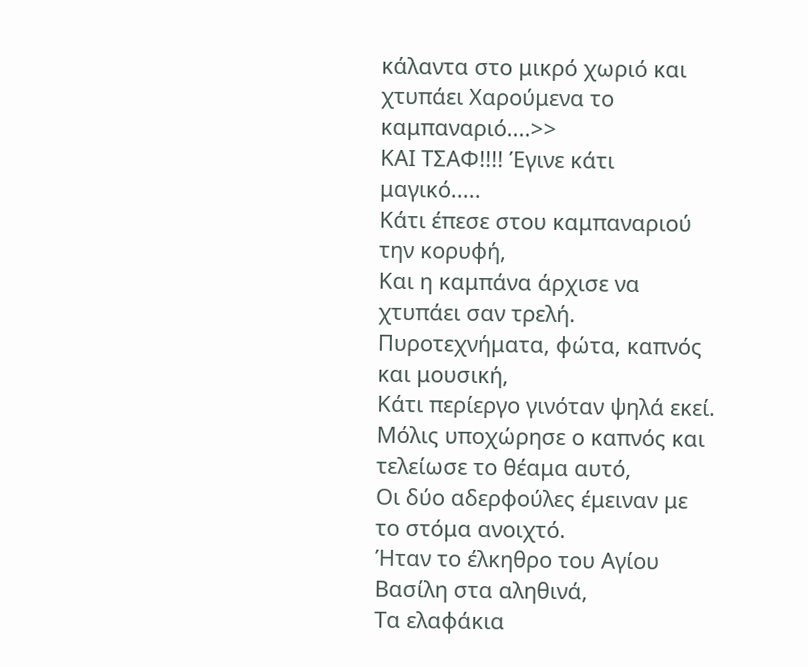κάλαντα στο μικρό χωριό και χτυπάει Χαρούμενα το καμπαναριό....>>
ΚΑΙ ΤΣΑΦ!!!! Έγινε κάτι μαγικό.....
Κάτι έπεσε στου καμπαναριού την κορυφή,
Και η καμπάνα άρχισε να χτυπάει σαν τρελή.
Πυροτεχνήματα, φώτα, καπνός και μουσική,
Κάτι περίεργο γινόταν ψηλά εκεί.
Μόλις υποχώρησε ο καπνός και τελείωσε το θέαμα αυτό,
Οι δύο αδερφούλες έμειναν με το στόμα ανοιχτό.
Ήταν το έλκηθρο του Αγίου Βασίλη στα αληθινά,
Τα ελαφάκια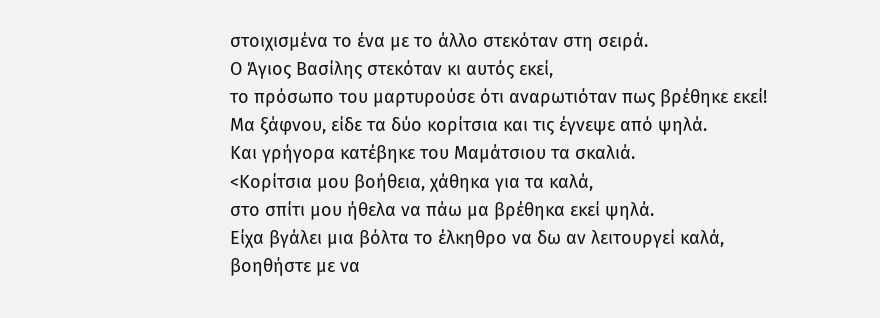στοιχισμένα το ένα με το άλλο στεκόταν στη σειρά.
Ο Άγιος Βασίλης στεκόταν κι αυτός εκεί,
το πρόσωπο του μαρτυρούσε ότι αναρωτιόταν πως βρέθηκε εκεί!
Μα ξάφνου, είδε τα δύο κορίτσια και τις έγνεψε από ψηλά.
Και γρήγορα κατέβηκε του Μαμάτσιου τα σκαλιά.
<Κορίτσια μου βοήθεια, χάθηκα για τα καλά,
στο σπίτι μου ήθελα να πάω μα βρέθηκα εκεί ψηλά.
Είχα βγάλει μια βόλτα το έλκηθρο να δω αν λειτουργεί καλά,
βοηθήστε με να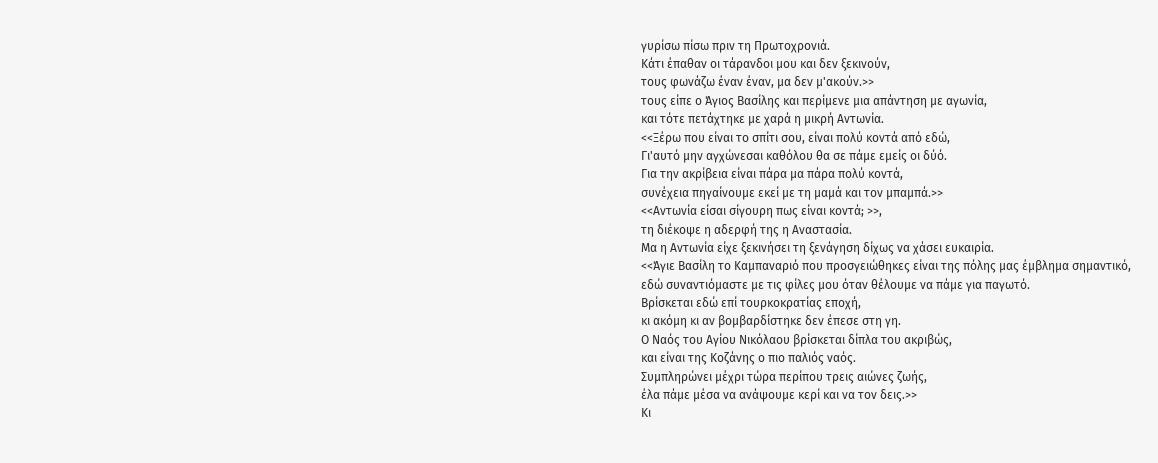γυρίσω πίσω πριν τη Πρωτοχρονιά.
Κάτι έπαθαν οι τάρανδοι μου και δεν ξεκινούν,
τους φωνάζω έναν έναν, μα δεν μ'ακούν.>>
τους είπε ο Άγιος Βασίλης και περίμενε μια απάντηση με αγωνία,
και τότε πετάχτηκε με χαρά η μικρή Αντωνία.
<<Ξέρω που είναι το σπίτι σου, είναι πολύ κοντά από εδώ,
Γι'αυτό μην αγχώνεσαι καθόλου θα σε πάμε εμείς οι δύό.
Για την ακρίβεια είναι πάρα μα πάρα πολύ κοντά,
συνέχεια πηγαίνουμε εκεί με τη μαμά και τον μπαμπά.>>
<<Αντωνία είσαι σίγουρη πως είναι κοντά; >>,
τη διέκοψε η αδερφή της η Αναστασία.
Μα η Αντωνία είχε ξεκινήσει τη ξενάγηση δίχως να χάσει ευκαιρία.
<<Άγιε Βασίλη το Καμπαναριό που προσγειώθηκες είναι της πόλης μας έμβλημα σημαντικό,
εδώ συναντιόμαστε με τις φίλες μου όταν θέλουμε να πάμε για παγωτό.
Βρίσκεται εδώ επί τουρκοκρατίας εποχή,
κι ακόμη κι αν βομβαρδίστηκε δεν έπεσε στη γη.
Ο Ναός του Αγίου Νικόλαου βρίσκεται δίπλα του ακριβώς,
και είναι της Κοζάνης ο πιο παλιός ναός.
Συμπληρώνει μέχρι τώρα περίπου τρεις αιώνες ζωής,
έλα πάμε μέσα να ανάψουμε κερί και να τον δεις.>>
Κι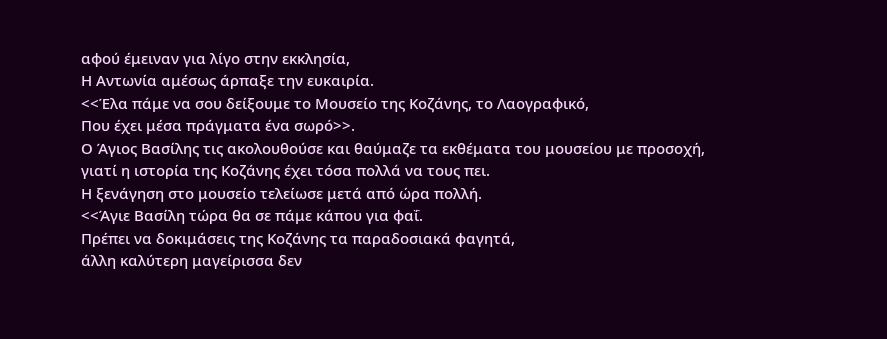αφού έμειναν για λίγο στην εκκλησία,
Η Αντωνία αμέσως άρπαξε την ευκαιρία.
<<Έλα πάμε να σου δείξουμε το Μουσείο της Κοζάνης, το Λαογραφικό,
Που έχει μέσα πράγματα ένα σωρό>>.
Ο Άγιος Βασίλης τις ακολουθούσε και θαύμαζε τα εκθέματα του μουσείου με προσοχή,
γιατί η ιστορία της Κοζάνης έχει τόσα πολλά να τους πει.
Η ξενάγηση στο μουσείο τελείωσε μετά από ώρα πολλή.
<<Άγιε Βασίλη τώρα θα σε πάμε κάπου για φαΐ.
Πρέπει να δοκιμάσεις της Κοζάνης τα παραδοσιακά φαγητά,
άλλη καλύτερη μαγείρισσα δεν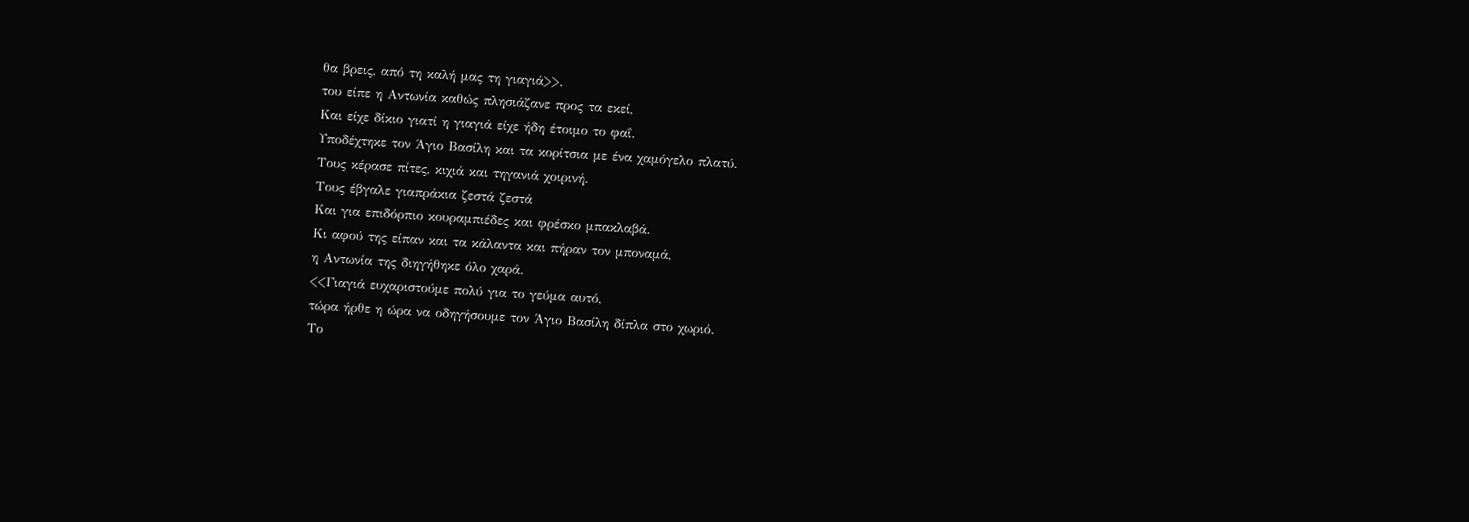θα βρεις, από τη καλή μας τη γιαγιά>>.
του είπε η Αντωνία καθώς πλησιάζανε προς τα εκεί,
Και είχε δίκιο γιατί η γιαγιά είχε ήδη έτοιμο το φαΐ.
Υποδέχτηκε τον Άγιο Βασίλη και τα κορίτσια με ένα χαμόγελο πλατύ.
Τους κέρασε πίτες, κιχιά και τηγανιά χοιρινή.
Τους έβγαλε γιαπράκια ζεστά ζεστά
Και για επιδόρπιο κουραμπιέδες και φρέσκο μπακλαβά.
Κι αφού της είπαν και τα κάλαντα και πήραν τον μποναμά,
η Αντωνία της διηγήθηκε όλο χαρά.
<<Γιαγιά ευχαριστούμε πολύ για το γεύμα αυτό,
τώρα ήρθε η ώρα να οδηγήσουμε τον Άγιο Βασίλη δίπλα στο χωριό.
Το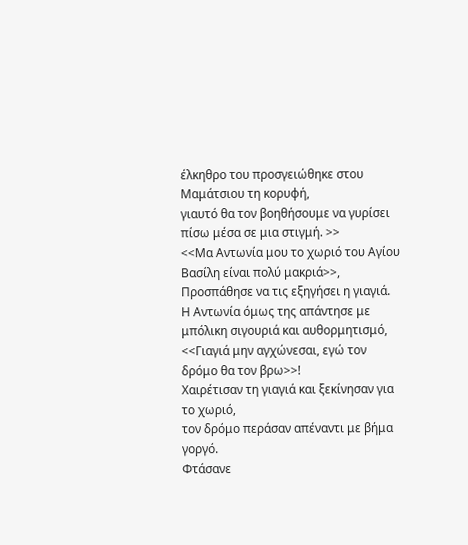έλκηθρο του προσγειώθηκε στου Μαμάτσιου τη κορυφή,
γιαυτό θα τον βοηθήσουμε να γυρίσει πίσω μέσα σε μια στιγμή. >>
<<Μα Αντωνία μου το χωριό του Αγίου Βασίλη είναι πολύ μακριά>>,
Προσπάθησε να τις εξηγήσει η γιαγιά.
Η Αντωνία όμως της απάντησε με μπόλικη σιγουριά και αυθορμητισμό,
<<Γιαγιά μην αγχώνεσαι, εγώ τον δρόμο θα τον βρω>>!
Χαιρέτισαν τη γιαγιά και ξεκίνησαν για το χωριό,
τον δρόμο περάσαν απέναντι με βήμα γοργό.
Φτάσανε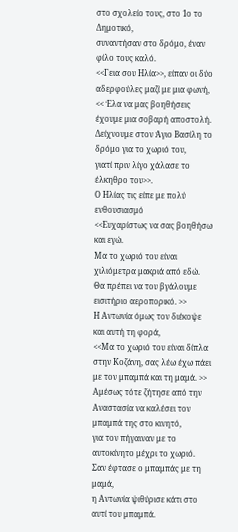στο σχολείο τους, στο 1ο το Δημοτικό,
συναντήσαν στο δρόμο, έναν φίλο τους καλό.
<<Γεια σου Ηλία>>, είπαν οι δύο αδερφούλες μαζί με μια φωνή,
<< Έλα να μας βοηθήσεις έχουμε μια σοβαρή αποστολή.
Δείχνουμε στον Άγιο Βασίλη το δρόμο για το χωριό του,
γιατί πριν λίγο χάλασε το έλκηθρο του>>.
Ο Ηλίας τις είπε με πολύ ενθουσιασμό
<<Ευχαρίστως να σας βοηθήσω και εγώ.
Μα το χωριό του είναι χιλιόμετρα μακριά από εδώ.
Θα πρέπει να του βγάλουμε εισιτήριο αεροπορικό. >>
Η Αντωνία όμως τον διέκοψε και αυτή τη φορά,
<<Μα το χωριό του είναι δίπλα στην Κοζάνη, σας λέω έχω πάει με τον μπαμπά και τη μαμά. >>
Αμέσως τότε ζήτησε από την Αναστασία να καλέσει τον μπαμπά της στο κινητό,
για τον πήγαιναν με το αυτοκίνητο μέχρι το χωριό.
Σαν έφτασε ο μπαμπάς με τη μαμά,
η Αντωνία ψιθύρισε κάτι στο αυτί του μπαμπά.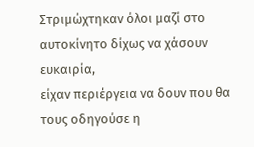Στριμώχτηκαν όλοι μαζί στο αυτοκίνητο δίχως να χάσουν ευκαιρία,
είχαν περιέργεια να δουν που θα τους οδηγούσε η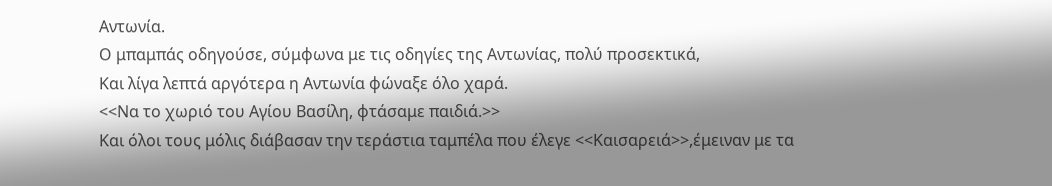Αντωνία.
Ο μπαμπάς οδηγούσε, σύμφωνα με τις οδηγίες της Αντωνίας, πολύ προσεκτικά,
Και λίγα λεπτά αργότερα η Αντωνία φώναξε όλο χαρά.
<<Να το χωριό του Αγίου Βασίλη, φτάσαμε παιδιά.>>
Και όλοι τους μόλις διάβασαν την τεράστια ταμπέλα που έλεγε <<Καισαρειά>>,έμειναν με τα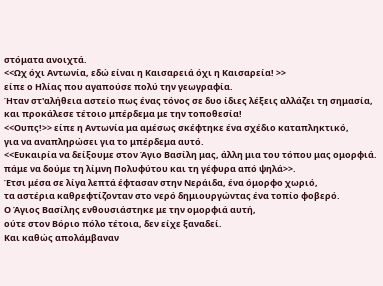στόματα ανοιχτά.
<<Ωχ όχι Αντωνία, εδώ είναι η Καισαρειά όχι η Καισαρεία! >>
είπε ο Ηλίας που αγαπούσε πολύ την γεωγραφία.
Ήταν στ'αλήθεια αστείο πως ένας τόνος σε δυο ίδιες λέξεις αλλάζει τη σημασία,
και προκάλεσε τέτοιο μπέρδεμα με την τοποθεσία!
<<Ουπς!>> είπε η Αντωνία μα αμέσως σκέφτηκε ένα σχέδιο καταπληκτικό,
για να αναπληρώσει για το μπέρδεμα αυτό.
<<Ευκαιρία να δείξουμε στον Άγιο Βασίλη μας, άλλη μια του τόπου μας ομορφιά.
πάμε να δούμε τη λίμνη Πολυφύτου και τη γέφυρα από ψηλά>>.
Έτσι μέσα σε λίγα λεπτά έφτασαν στην Νεράιδα, ένα όμορφο χωριό,
τα αστέρια καθρεφτίζονταν στο νερό δημιουργώντας ένα τοπίο φοβερό.
Ο Άγιος Βασίλης ενθουσιάστηκε με την ομορφιά αυτή,
ούτε στον Βόριο πόλο τέτοια, δεν είχε ξαναδεί.
Kαι καθώς απολάμβαναν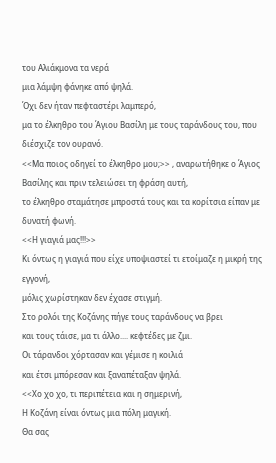του Αλιάκμονα τα νερά
μια λάμψη φάνηκε από ψηλά.
Όχι δεν ήταν πεφταστέρι λαμπερό,
μα το έλκηθρο του Άγιου Βασίλη με τους ταράνδους του, που διέσχιζε τον ουρανό.
<<Μα ποιος οδηγεί το έλκηθρο μου;>> , αναρωτήθηκε ο Άγιος Βασίλης και πριν τελειώσει τη φράση αυτή,
το έλκηθρο σταμάτησε μπροστά τους και τα κορίτσια είπαν με δυνατή φωνή.
<<Η γιαγιά μας!!!>>
Κι όντως η γιαγιά που είχε υποψιαστεί τι ετοίμαζε η μικρή της εγγονή,
μόλις χωρίστηκαν δεν έχασε στιγμή.
Στο ρολόι της Κοζάνης πήγε τους ταράνδους να βρει
και τους τάισε, μα τι άλλο.... κεφτέδες με ζμι.
Οι τάρανδοι χόρτασαν και γέμισε η κοιλιά
και έτσι μπόρεσαν και ξαναπέταξαν ψηλά.
<<Χο χο χο, τι περιπέτεια και η σημερινή,
Η Κοζάνη είναι όντως μια πόλη μαγική.
Θα σας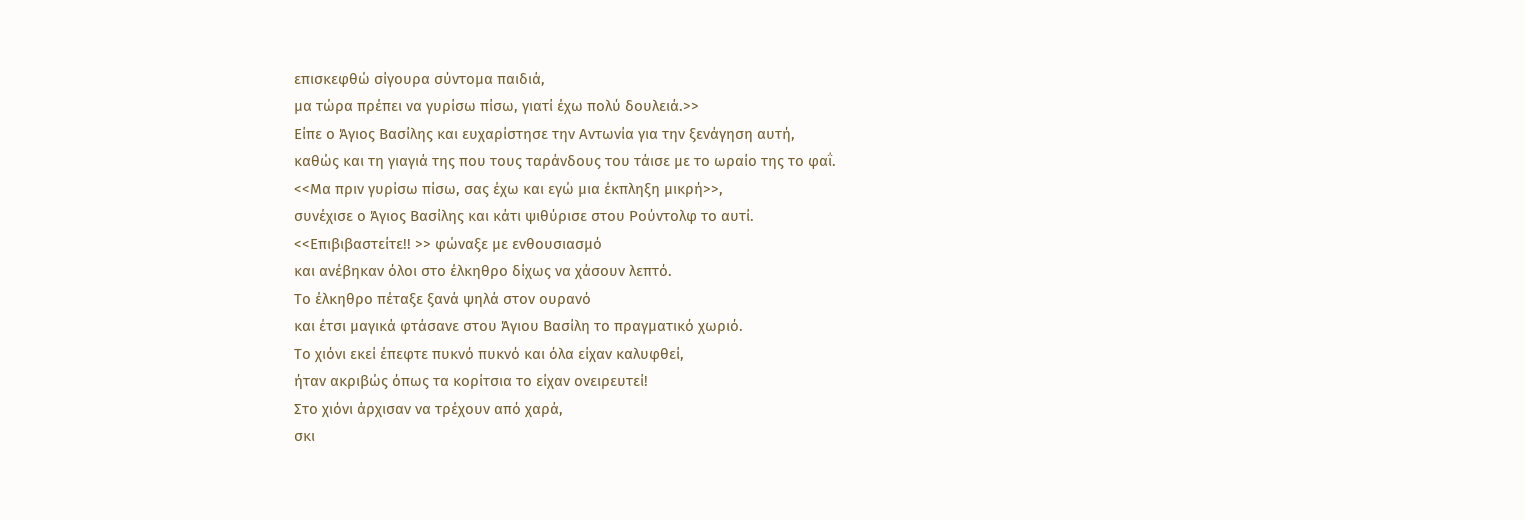επισκεφθώ σίγουρα σύντομα παιδιά,
μα τώρα πρέπει να γυρίσω πίσω, γιατί έχω πολύ δουλειά.>>
Είπε ο Άγιος Βασίλης και ευχαρίστησε την Αντωνία για την ξενάγηση αυτή,
καθώς και τη γιαγιά της που τους ταράνδους του τάισε με το ωραίο της το φαΐ.
<<Μα πριν γυρίσω πίσω, σας έχω και εγώ μια έκπληξη μικρή>>,
συνέχισε ο Άγιος Βασίλης και κάτι ψιθύρισε στου Ρούντολφ το αυτί.
<<Επιβιβαστείτε!! >> φώναξε με ενθουσιασμό
και ανέβηκαν όλοι στο έλκηθρο δίχως να χάσουν λεπτό.
Το έλκηθρο πέταξε ξανά ψηλά στον ουρανό
και έτσι μαγικά φτάσανε στου Άγιου Βασίλη το πραγματικό χωριό.
Το χιόνι εκεί έπεφτε πυκνό πυκνό και όλα είχαν καλυφθεί,
ήταν ακριβώς όπως τα κορίτσια το είχαν ονειρευτεί!
Στο χιόνι άρχισαν να τρέχουν από χαρά,
σκι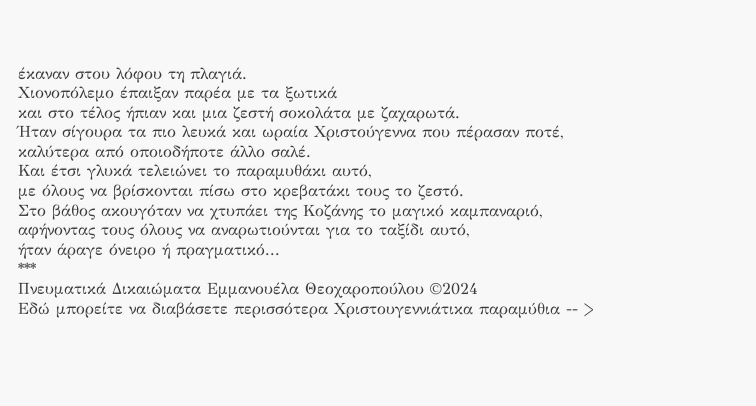έκαναν στου λόφου τη πλαγιά.
Χιονοπόλεμο έπαιξαν παρέα με τα ξωτικά
και στο τέλος ήπιαν και μια ζεστή σοκολάτα με ζαχαρωτά.
Ήταν σίγουρα τα πιο λευκά και ωραία Χριστούγεννα που πέρασαν ποτέ,
καλύτερα από οποιοδήποτε άλλο σαλέ.
Και έτσι γλυκά τελειώνει το παραμυθάκι αυτό,
με όλους να βρίσκονται πίσω στο κρεβατάκι τους το ζεστό.
Στο βάθος ακουγόταν να χτυπάει της Κοζάνης το μαγικό καμπαναριό,
αφήνοντας τους όλους να αναρωτιούνται για το ταξίδι αυτό,
ήταν άραγε όνειρο ή πραγματικό...
***
Πνευματικά Δικαιώματα Εμμανουέλα Θεοχαροπούλου ©2024
Εδώ μπορείτε να διαβάσετε περισσότερα Χριστουγεννιάτικα παραμύθια -- >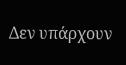Δεν υπάρχουν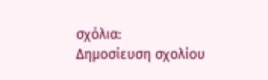σχόλια:
Δημοσίευση σχολίου